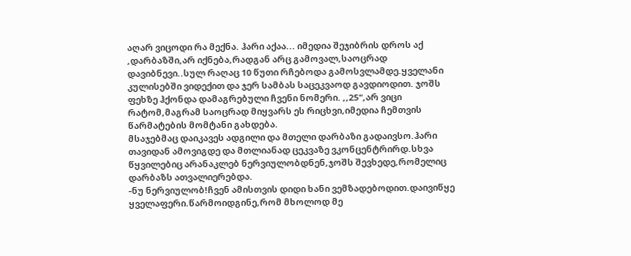აღარ ვიცოდი რა მექნა. ჰარი აქაა... იმედია შეჯიბრის დროს აქ ,დარბაზში,არ იქნება,რადგან არც გამოვალ,საოცრად დავიბნევი..სულ რაღაც 10 წუთი რჩებოდა გამოსვლამდე.ყველანი კულისებში ვიდექით და ჯერ სამბას საცეკვაოდ გავდიოდით. ჯოშს ფეხზე ჰქონდა დამაგრებული ჩვენი ნომერი. ,,25",არ ვიცი რატომ,მაგრამ საოცრად მიყვარს ეს რიცხვი,იმედია ჩემთვის წარმატების მომტანი გახდება.
მსაჯებმაც დაიკავეს ადგილი და მთელი დარბაზი გადაივსო.ჰარი თავიდან ამოვიგდე და მთლიანად ცეკვაზე ვკონცენტრირდ.სხვა წყვილებიც არანაკლებ ნერვიულობდნენ,ჯოშს შევხედე,რომელიც დარბაზს ათვალიერებდა.
-ნუ ნერვიულობ!ჩვენ ამისთვის დიდი ხანი ვემზადებოდით.დაივიწყე ყველაფერი.წარმოიდგინე,რომ მხოლოდ მე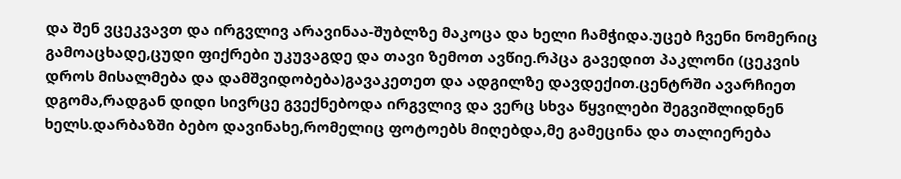და შენ ვცეკვავთ და ირგვლივ არავინაა-შუბლზე მაკოცა და ხელი ჩამჭიდა.უცებ ჩვენი ნომერიც გამოაცხადე,ცუდი ფიქრები უკუვაგდე და თავი ზემოთ ავწიე.რპცა გავედით პაკლონი (ცეკვის დროს მისალმება და დამშვიდობება)გავაკეთეთ და ადგილზე დავდექით.ცენტრში ავარჩიეთ დგომა,რადგან დიდი სივრცე გვექნებოდა ირგვლივ და ვერც სხვა წყვილები შეგვიშლიდნენ ხელს.დარბაზში ბებო დავინახე,რომელიც ფოტოებს მიღებდა,მე გამეცინა და თალიერება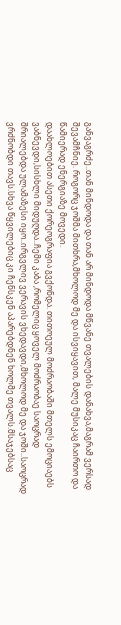განვაგრძე..თან მინდოდა და თან არ მინდოდა მწვანე თვალების დანახვა,მაგრამ ვერსად შევამჩნიე. როგორც ჯოშმა მითხრა,მხოლოდ მე და ისვიყავით, მალე მუსიკაც ჩაირთო და წამიერად ენერგიაზე მოვედი.
დაახლოებით ასეთი ქორეოგრაფია გვქონდა. თითოეულ მოძრაობაში მთელს ემოციაებს ვაბნევდი,სისხლი მიდუღდა..ჩემი კაბა ,რომელიც ყოველ მოძრაობაე საოცრად შრიალებდა ულამაზესი იყო..ირგვლივ ვერავის ვხედავდი,მხოლოდ მე და ჯოში..საოცრად ვრძნობდი თავს.სხვა წყვილებიც კი ჩენსკენ აპარებდნენ ხოლმე თვალს.მსაჯებსაც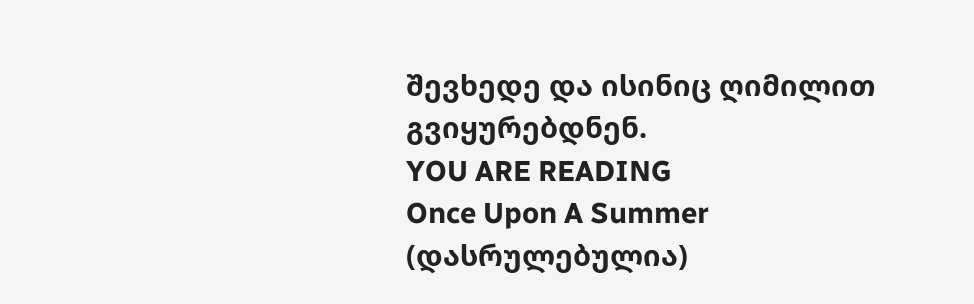შევხედე და ისინიც ღიმილით გვიყურებდნენ.
YOU ARE READING
Once Upon A Summer (დასრულებულია)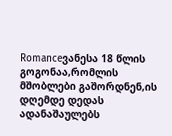Romanceვანესა 18 წლის გოგონაა,რომლის მშობლები გაშორდნენ,ის დღემდე დედას ადანაშაულებს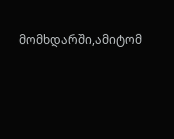მომხდარში,ამიტომ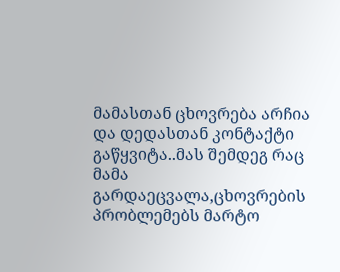მამასთან ცხოვრება არჩია და დედასთან კონტაქტი გაწყვიტა..მას შემდეგ რაც მამა გარდაეცვალა,ცხოვრების პრობლემებს მარტო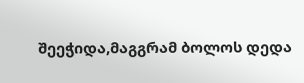შეეჭიდა,მაგგრამ ბოლოს დედა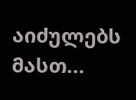აიძულებს მასთ...